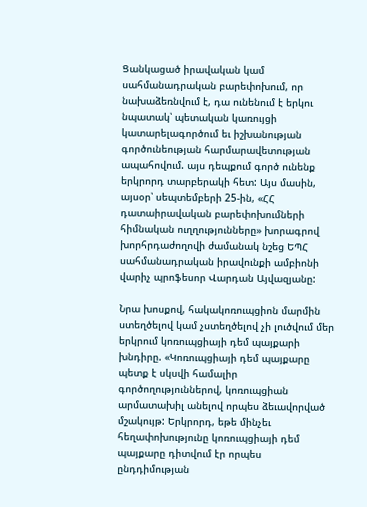Ցանկացած իրավական կամ սահմանադրական բարեփոխում, որ նախաձեռնվում է, դա ունենում է երկու նպատակ՝ պետական կառույցի կատարելագործում եւ իշխանության գործունեության հարմարավետության ապահովում. այս դեպքում գործ ունենք երկրորդ տարբերակի հետ: Այս մասին, այսօր՝ սեպտեմբերի 25-ին, «ՀՀ դատաիրավական բարեփոխումների հիմնական ուղղությունները» խորագրով խորհրդաժողովի ժամանակ նշեց ԵՊՀ սահմանադրական իրավունքի ամբիոնի վարիչ պրոֆեսոր Վարդան Այվազյանը:

Նրա խոսքով, հակակոռուպցիոն մարմին ստեղծելով կամ չստեղծելով չի լուծվում մեր երկրում կոռուպցիայի դեմ պայքարի խնդիրը. «Կոռուպցիայի դեմ պայքարը պետք է սկսվի համալիր գործողություններով, կոռուպցիան արմատախիլ անելով որպես ձեւավորված մշակույթ: Երկրորդ, եթե մինչեւ հեղափոխությունը կոռուպցիայի դեմ պայքարը դիտվում էր որպես ընդդիմության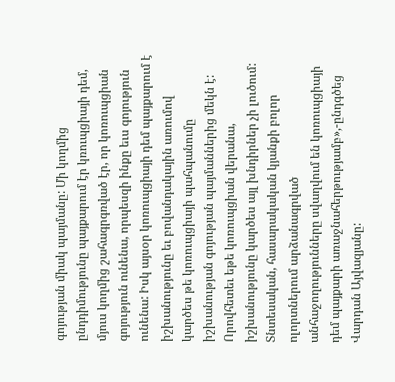գոյության միակ պայմանը: Մի կողմից ընդդիմությունը պայքարում էր կռուպցիայի դեմ, մյուս կողմից շահագրգռված էր, որ կոռուպցիան գոյություն ունենա, որպեսզի ինքը եւս գոյություն ունենա: Իսկ այսօր կոռուպցիայի դեմ պայքարում է իշխանությունը եւ բովանդակային առումով կարծես թե կոռուպցիայի պահպանումը իշխանության գոյության պայմաններից մեկն է: Որովհետեւ եթե կոռուպցիան վերանա, իշխանությունը կարծես այլ խնդիրներ չի լուծում: Տնտեսական, հասարակական կյանքի բոլոր ոլորտներում արձանագրված անհաջողությունները սվաղվում են կոռուպցիայի դեմ պայքարի առաջնահերթությամբ»,-ընդգծեց Վարդան Այվազյանը: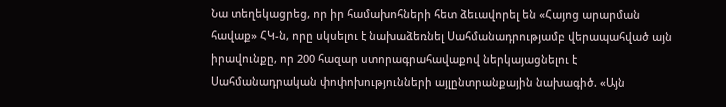Նա տեղեկացրեց, որ իր համախոհների հետ ձեւավորել են «Հայոց արարման հավաք» ՀԿ-ն, որը սկսելու է նախաձեռնել Սահմանադրությամբ վերապահված այն իրավունքը, որ 200 հազար ստորագրահավաքով ներկայացնելու է Սահմանադրական փոփոխությունների այլընտրանքային նախագիծ. «Այն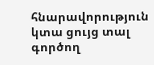հնարավորություն կտա ցույց տալ գործող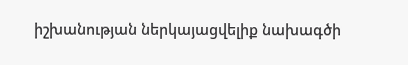իշխանության ներկայացվելիք նախագծի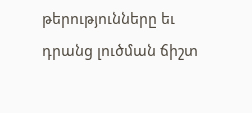թերությունները եւ դրանց լուծման ճիշտ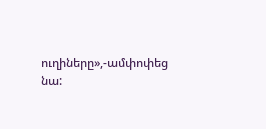ուղիները»,-ամփոփեց նա: